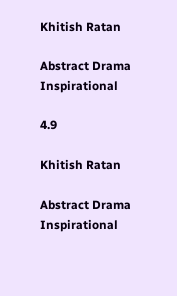Khitish Ratan

Abstract Drama Inspirational

4.9

Khitish Ratan

Abstract Drama Inspirational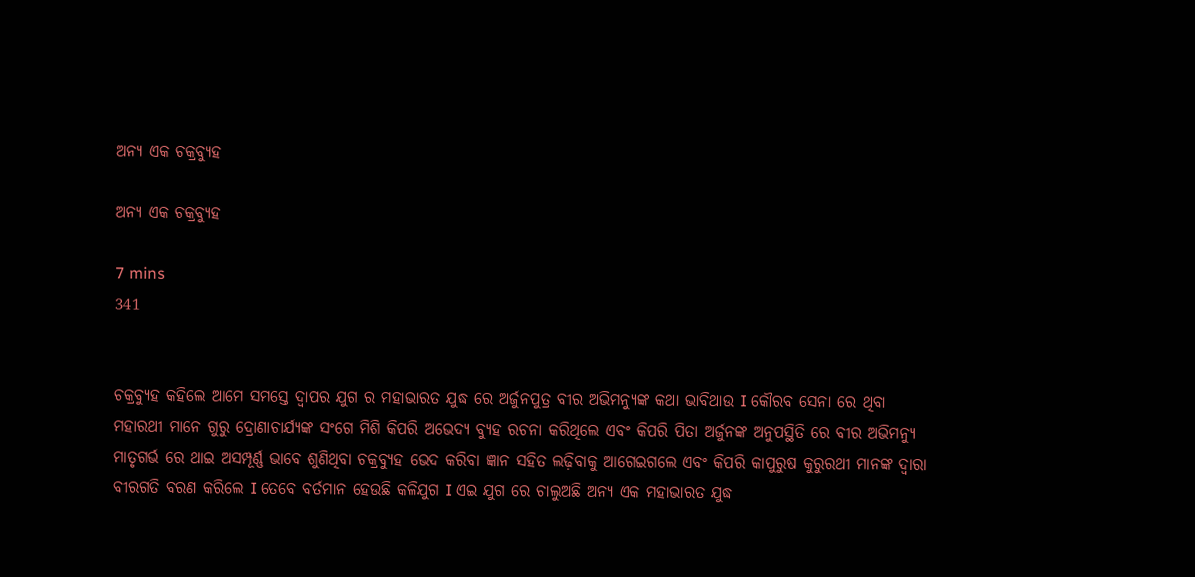ଅନ୍ୟ ଏକ ଚକ୍ରବ୍ୟୁହ

ଅନ୍ୟ ଏକ ଚକ୍ରବ୍ୟୁହ

7 mins
341


ଚକ୍ରବ୍ୟୁହ କହିଲେ ଆମେ ସମସ୍ତେ ଦ୍ୱାପର ଯୁଗ ର ମହାଭାରତ ଯୁଦ୍ଧ ରେ ଅର୍ଜୁନପୁତ୍ର ବୀର ଅଭିମନ୍ୟୁଙ୍କ କଥା ଭାବିଥାଉ I କୌରବ ସେନା ରେ ଥିବା ମହାରଥୀ ମାନେ ଗୁରୁ ଦ୍ରୋଣାଚାର୍ଯ୍ୟଙ୍କ ସଂଗେ ମିଶି କିପରି ଅଭେଦ୍ୟ ବ୍ୟୁହ ରଚନା କରିଥିଲେ ଏବଂ କିପରି ପିତା ଅର୍ଜୁନଙ୍କ ଅନୁପସ୍ଥିତି ରେ ବୀର ଅଭିମନ୍ୟୁ ମାତୃଗର୍ଭ ରେ ଥାଇ ଅସମ୍ପୂର୍ଣ୍ଣ ଭାବେ ଶୁଣିଥିବା ଚକ୍ରବ୍ୟୁହ ଭେଦ କରିବା ଜ୍ଞାନ ସହିତ ଲଢ଼ିବାକୁ ଆଗେଇଗଲେ ଏବଂ କିପରି କାପୁରୁଷ କୁରୁରଥୀ ମାନଙ୍କ ଦ୍ୱାରା ବୀରଗତି ବରଣ କରିଲେ I ତେବେ ବର୍ତମାନ ହେଉଛି କଳିଯୁଗ I ଏଇ ଯୁଗ ରେ ଚାଲୁଅଛି ଅନ୍ୟ ଏକ ମହାଭାରତ ଯୁଦ୍ଧ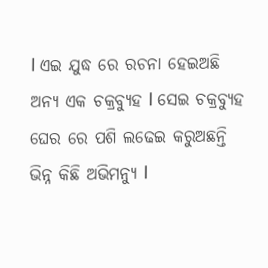I ଏଇ ଯୁଦ୍ଧ ରେ ରଚନା ହେଇଅଛି ଅନ୍ୟ ଏକ ଚକ୍ରବ୍ୟୁହ I ସେଇ ଚକ୍ରବ୍ୟୁହ ଘେର ରେ ପଶି ଲଢେଇ କରୁଅଛନ୍ତି ଭିନ୍ନ କିଛି ଅଭିମନ୍ୟୁ I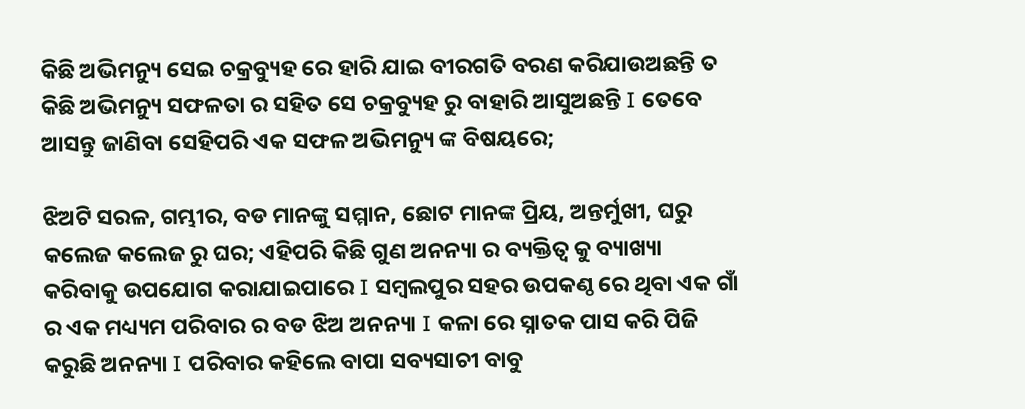କିଛି ଅଭିମନ୍ୟୁ ସେଇ ଚକ୍ରବ୍ୟୁହ ରେ ହାରି ଯାଇ ବୀରଗତି ବରଣ କରିଯାଉଅଛନ୍ତି ତ କିଛି ଅଭିମନ୍ୟୁ ସଫଳତା ର ସହିତ ସେ ଚକ୍ରବ୍ୟୁହ ରୁ ବାହାରି ଆସୁଅଛନ୍ତି I ତେବେ ଆସନ୍ତୁ ଜାଣିବା ସେହିପରି ଏକ ସଫଳ ଅଭିମନ୍ୟୁ ଙ୍କ ବିଷୟରେ;

ଝିଅଟି ସରଳ, ଗମ୍ଭୀର, ବଡ ମାନଙ୍କୁ ସମ୍ମାନ, ଛୋଟ ମାନଙ୍କ ପ୍ରିୟ, ଅନ୍ତର୍ମୁଖୀ, ଘରୁ କଲେଜ କଲେଜ ରୁ ଘର; ଏହିପରି କିଛି ଗୁଣ ଅନନ୍ୟା ର ବ୍ୟକ୍ତିତ୍ୱ କୁ ବ୍ୟାଖ୍ୟା କରିବାକୁ ଉପଯୋଗ କରାଯାଇପାରେ I ସମ୍ବଲପୁର ସହର ଉପକଣ୍ଠ ରେ ଥିବା ଏକ ଗାଁ ର ଏକ ମଧ୍ୟ୍ୟମ ପରିବାର ର ବଡ ଝିଅ ଅନନ୍ୟା I କଳା ରେ ସ୍ନାତକ ପାସ କରି ପିଜି କରୁଛି ଅନନ୍ୟା I ପରିବାର କହିଲେ ବାପା ସବ୍ୟସାଚୀ ବାବୁ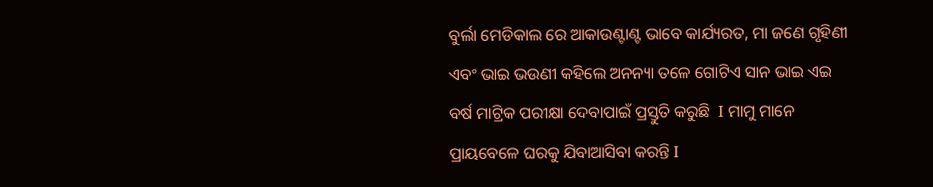ବୁର୍ଲା ମେଡିକାଲ ରେ ଆକାଉଣ୍ଟାଣ୍ଟ ଭାବେ କାର୍ଯ୍ୟରତ, ମା ଜଣେ ଗୃହିଣୀ ଏବଂ ଭାଇ ଭଉଣୀ କହିଲେ ଅନନ୍ୟା ତଳେ ଗୋଟିଏ ସାନ ଭାଇ ଏଇ ବର୍ଷ ମାଟ୍ରିକ ପରୀକ୍ଷା ଦେବାପାଇଁ ପ୍ରସ୍ତୁତି କରୁଛି  I ମାମୁ ମାନେ ପ୍ରାୟବେଳେ ଘରକୁ ଯିବାଆସିବା କରନ୍ତି I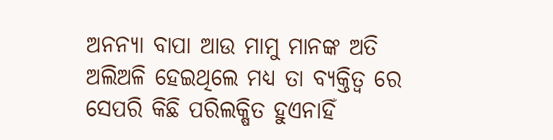ଅନନ୍ୟା ବାପା ଆଉ ମାମୁ ମାନଙ୍କ ଅତି ଅଲିଅଳି ହେଇଥିଲେ ମଧ୍ୟ ତା ବ୍ୟକ୍ତିତ୍ୱ ରେ ସେପରି କିଛି ପରିଲକ୍ଷିତ ହୁଏନାହିଁ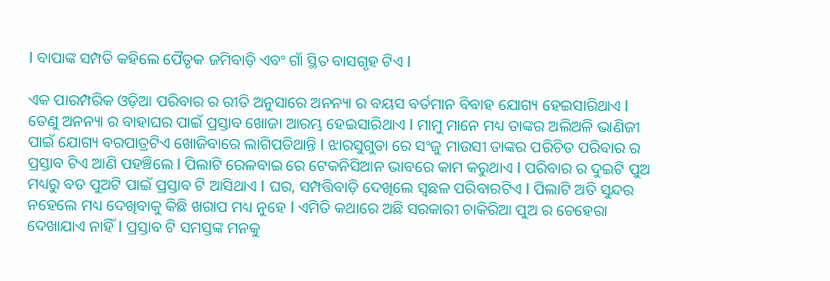I ବାପାଙ୍କ ସମ୍ପତି କହିଲେ ପୈତୃକ ଜମିବାଡ଼ି ଏବଂ ଗାଁ ସ୍ଥିତ ବାସଗୃହ ଟିଏ I

ଏକ ପାରମ୍ପରିକ ଓଡ଼ିଆ ପରିବାର ର ରୀତି ଅନୁସାରେ ଅନନ୍ୟା ର ବୟସ ବର୍ତମାନ ବିବାହ ଯୋଗ୍ୟ ହେଇସାରିଥାଏ I ତେଣୁ ଅନନ୍ୟା ର ବାହାଘର ପାଇଁ ପ୍ରସ୍ତାବ ଖୋଜା ଆରମ୍ଭ ହେଇସାରିଥାଏ I ମାମୁ ମାନେ ମଧ୍ୟ ତାଙ୍କର ଅଲିଅଳି ଭାଣିଜୀ ପାଇଁ ଯୋଗ୍ୟ ବରପାତ୍ରଟିଏ ଖୋଜିବାରେ ଲାଗିପଡିଥାନ୍ତି I ଝାରସୁଗୁଡା ରେ ସଂଜୁ ମାଉସୀ ତାଙ୍କର ପରିଚିତ ପରିବାର ର ପ୍ରସ୍ତାବ ଟିଏ ଆଣି ପହଞ୍ଚିଲେ I ପିଲାଟି ରେଳବାଇ ରେ ଟେକନିସିଆନ ଭାବରେ କାମ କରୁଥାଏ I ପରିବାର ର ଦୁଇଟି ପୁଅ ମଧ୍ୟରୁ ବଡ ପୁଅଟି ପାଇଁ ପ୍ରସ୍ତାବ ଟି ଆସିଥାଏ I ଘର, ସମ୍ପତ୍ତିବାଡ଼ି ଦେଖିଲେ ସ୍ଵଛଳ ପରିବାରଟିଏ I ପିଲାଟି ଅତି ସୁନ୍ଦର ନହେଲେ ମଧ୍ୟ ଦେଖିବାକୁ କିଛି ଖରାପ ମଧ୍ୟ ନୁହେ I ଏମିତି କଥାରେ ଅଛି ସରକାରୀ ଚାକିରିଆ ପୁଅ ର ଚେହେରା ଦେଖାଯାଏ ନାହିଁ I ପ୍ରସ୍ତାବ ଟି ସମସ୍ତଙ୍କ ମନକୁ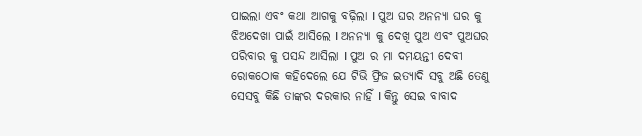ପାଇଲା ଏବଂ କଥା ଆଗକୁ ବଢ଼ିଲା I ପୁଅ ଘର ଅନନ୍ୟା ଘର କୁ ଝିଅଦେଖା ପାଇଁ ଆସିଲେ I ଅନନ୍ୟା କୁ ଦେଖି ପୁଅ ଏବଂ ପୁଅଘର ପରିବାର କୁ ପସନ୍ଦ ଆସିଲା I ପୁଅ ର ମା ଦମୟନ୍ତୀ ଦେବୀ ରୋକଠୋକ କହିଦେଲେ ଯେ ଟିଭି ଫ୍ରିଜ ଇତ୍ୟାଦି ସବୁ ଅଛି ତେଣୁ ସେସବୁ କିଛି ତାଙ୍କର ଦରକାର ନାହିଁ I କିନ୍ତୁ ସେଇ ବାବାଦ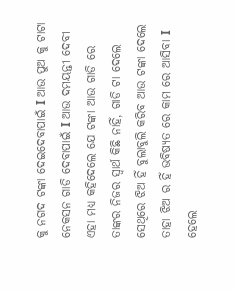କୁ ନଗଦ ଟଙ୍କା ଦେଇଦେବାପାଇଁ I ଆଉ ପୁଅ କୁ ଟାଟା ନେକସନ ଗାଡି ଦେବାପାଇଁ I ଆଉ ଦମୟନ୍ତୀ ଦେବୀ ଏହା ମଧ୍ୟ କହିଦେଲେ ଯେ ଟଙ୍କା ଆଉ ଗାଡି ରେ ତାଙ୍କର ନିଜର ସ୍ୱାର୍ଥ କିଛି ନାହିଁ, ଗାଡି ଟା ଦେଲେ ସେଥିରେ ଝିଅ ହିଁ ବୁଲାବୁଲି କରିବ ଆଉ ଟଙ୍କା ଦେଲେ ତାହା ଝିଅ ର ହିଁ ଭବିଷ୍ୟତ ରେ କାମ ରେ ଆସିବା I ହେଲେ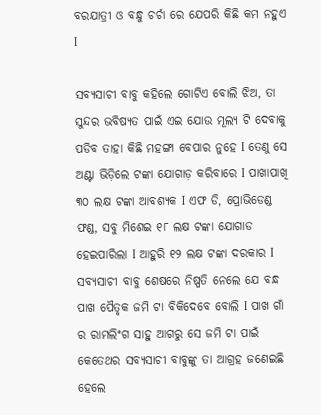ବରଯାତ୍ରୀ ଓ ବନ୍ଧୁ ଚର୍ଚା ରେ ଯେପରି କିଛି କମ ନହୁଏ I

ସବ୍ୟସାଚୀ ବାବୁ କହିଲେ ଗୋଟିଏ ବୋଲି ଝିଅ, ତା ସୁନ୍ଦର ଭବିଷ୍ୟତ ପାଇଁ ଏଇ ଯୋଉ ମୂଲ୍ୟ ଟି ଦେବାକୁ ପଡିବ ତାହା କିଛି ମହଙ୍ଗା ବେପାର ନୁହେ I ତେଣୁ ସେ ଅଣ୍ଟା ଭିଡ଼ିଲେ ଟଙ୍କା ଯୋଗାଡ଼ କରିବାରେ I ପାଖାପାଖି ୩୦ ଲକ୍ଷ ଟଙ୍କା ଆବଶ୍ୟକ I ଏଫ ଡି, ପ୍ରୋଭିଡେଣ୍ଡ ଫଣ୍ଡ, ସବୁ ମିଶେଇ ୧୮ ଲକ୍ଷ ଟଙ୍କା ଯୋଗାଡ ହେଇପାରିଲା I ଆହୁରି ୧୨ ଲକ୍ଷ ଟଙ୍କା ଦରକାର I ସବ୍ୟସାଚୀ ବାବୁ ଶେଷରେ ନିଷ୍ପତି ନେଲେ ଯେ ବନ୍ଧ ପାଖ ପୈତୃକ ଜମି ଟା ବିକିଦେବେ ବୋଲି I ପାଖ ଗାଁ ର ରାମଲିଂଗ ସାହୁ ଆଗରୁ ସେ ଜମି ଟା ପାଇଁ କେତେଥର ସବ୍ୟସାଚୀ ବାବୁଙ୍କୁ ତା ଆଗ୍ରହ ଜଣେଇଛି ହେଲେ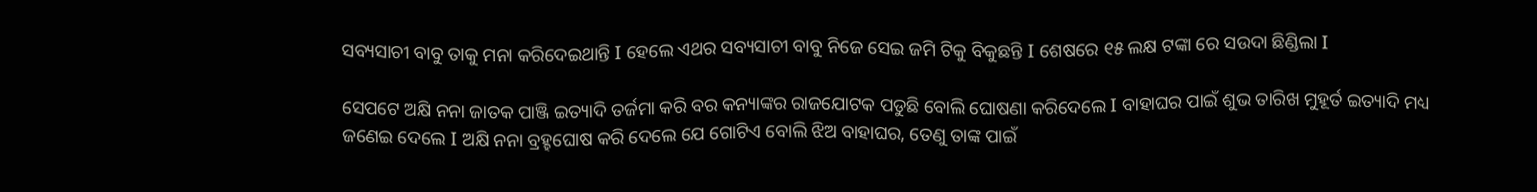ସବ୍ୟସାଚୀ ବାବୁ ତାକୁ ମନା କରିଦେଇଥାନ୍ତି I ହେଲେ ଏଥର ସବ୍ୟସାଚୀ ବାବୁ ନିଜେ ସେଇ ଜମି ଟିକୁ ବିକୁଛନ୍ତି I ଶେଷରେ ୧୫ ଲକ୍ଷ ଟଙ୍କା ରେ ସଉଦା ଛିଣ୍ଡିଲା I

ସେପଟେ ଅକ୍ଷି ନନା ଜାତକ ପାଞ୍ଜି ଇତ୍ୟାଦି ତର୍ଜମା କରି ବର କନ୍ୟାଙ୍କର ରାଜଯୋଟକ ପଡୁଛି ବୋଲି ଘୋଷଣା କରିଦେଲେ I ବାହାଘର ପାଇଁ ଶୁଭ ତାରିଖ ମୁହୂର୍ତ ଇତ୍ୟାଦି ମଧ୍ୟ ଜଣେଇ ଦେଲେ I ଅକ୍ଷି ନନା ବ୍ରହ୍ହଘୋଷ କରି ଦେଲେ ଯେ ଗୋଟିଏ ବୋଲି ଝିଅ ବାହାଘର, ତେଣୁ ତାଙ୍କ ପାଇଁ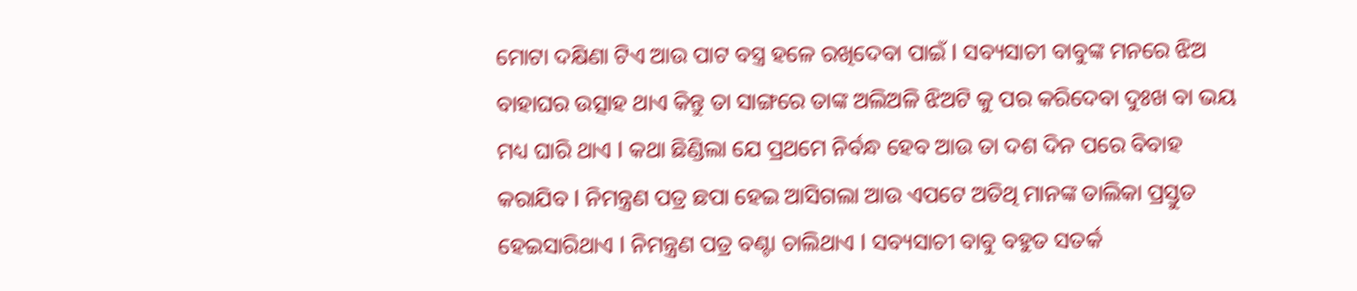ମୋଟା ଦକ୍ଷିଣା ଟିଏ ଆଉ ପାଟ ବସ୍ତ୍ର ହଳେ ରଖିଦେବା ପାଇଁ I ସବ୍ୟସାଚୀ ବାବୁଙ୍କ ମନରେ ଝିଅ ବାହାଘର ଉତ୍ସାହ ଥାଏ କିନ୍ତୁ ତା ସାଙ୍ଗରେ ତାଙ୍କ ଅଲିଅଳି ଝିଅଟି କୁ ପର କରିଦେବା ଦୁଃଖ ବା ଭୟ ମଧ୍ୟ ଘାରି ଥାଏ I କଥା ଛିଣ୍ଡିଲା ଯେ ପ୍ରଥମେ ନିର୍ବନ୍ଧ ହେବ ଆଉ ତା ଦଶ ଦିନ ପରେ ବିବାହ କରାଯିବ I ନିମନ୍ତ୍ରଣ ପତ୍ର ଛପା ହେଇ ଆସିଗଲା ଆଉ ଏପଟେ ଅତିଥି ମାନଙ୍କ ତାଲିକା ପ୍ରସ୍ତୁତ ହେଇସାରିଥାଏ I ନିମନ୍ତ୍ରଣ ପତ୍ର ବଣ୍ଟା ଚାଲିଥାଏ I ସବ୍ୟସାଚୀ ବାବୁ ବହୁତ ସତର୍କ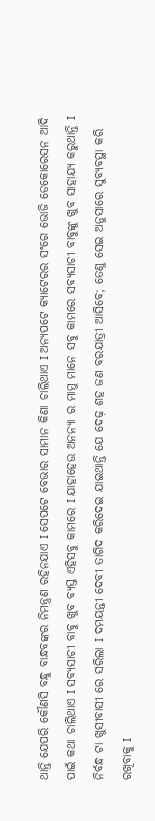ଥାନ୍ତି ଯେପରି କୌଣସି ବନ୍ଧୁ ବାନ୍ଧବଙ୍କର ନିମନ୍ତ୍ରଣ ରହିନଯାଏ I ସେପଟେ ବେଭାର ସାମାନ କିଣା ଚାଲିଥାଏ I ଅନ୍ୟପଟେ କ୍ୟାଟେରର ସଂଗେ ଭୋଜି ଡେକୋରେସନ ଆଦି ପାଇଁ କଥା ଚାଲିଥାଏ I ସବ୍ୟସାଚୀ ବାବୁ ଖୁବ ବ୍ୟସ୍ତ ଏହିସବୁ କାମରେ I ଯାହାହେଉ ଅନନ୍ୟା ର ମାମୁ ମାନେ ସବୁ କାମରେ ସବ୍ୟସାଚୀ ବାବୁଙ୍କୁ ଖୁବ ସାହାଯ୍ୟ କରୁଥାନ୍ତି I ନିର୍ବନ୍ଧ ଟା ଖୁସୀବାସୀ ରେ ସରିଲା I ଦମୟନ୍ତୀ ଦେବୀ ତାଗିଦ କରିଦେଇ ଯାଇଥାନ୍ତି ଯେ ଦେଢ଼ ଶହ ଜଣ ବରଯାତ୍ରୀ ଆସିବେ; ତେଣୁ ସେଇ ଅନୁସାରେ ସୁବ୍ୟବସ୍ଥା କରି ରଖିବାକୁ I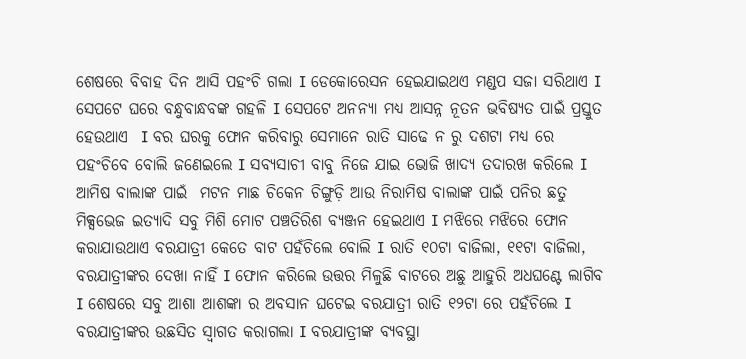ଶେଷରେ ବିବାହ ଦିନ ଆସି ପହଂଚି ଗଲା I ଡେକୋରେସନ ହେଇଯାଇଥଏ ମଣ୍ଡପ ସଜା ସରିଥାଏ I ସେପଟେ ଘରେ ବନ୍ଧୁବାନ୍ଧବଙ୍କ ଗହଳି I ସେପଟେ ଅନନ୍ୟା ମଧ୍ୟ ଆସନ୍ନ ନୂତନ ଭବିଷ୍ୟତ ପାଇଁ ପ୍ରସ୍ତୁତ ହେଉଥାଏ  I ବର ଘରକୁ ଫୋନ କରିବାରୁ ସେମାନେ ରାତି ସାଢେ ନ ରୁ ଦଶଟା ମଧ୍ୟ ରେ ପହଂଚିବେ ବୋଲି ଜଣେଇଲେ I ସବ୍ୟସାଚୀ ବାବୁ ନିଜେ ଯାଇ ଭୋଜି ଖାଦ୍ୟ ତଦାରଖ କରିଲେ I ଆମିଷ ବାଲାଙ୍କ ପାଇଁ  ମଟନ ମାଛ ଚିକେନ ଚିଙ୍ଗୁଡ଼ି ଆଉ ନିରାମିଷ ବାଲାଙ୍କ ପାଇଁ ପନିର ଛତୁ ମିକ୍ସଭେଜ ଇତ୍ୟାଦି ସବୁ ମିଶି ମୋଟ ପଞ୍ଚତିରିଶ ବ୍ୟଞ୍ଜନ ହେଇଥାଏ I ମଝିରେ ମଝିରେ ଫୋନ କରାଯାଉଥାଏ ବରଯାତ୍ରୀ କେତେ ବାଟ ପହଁଚିଲେ ବୋଲି I ରାତି ୧୦ଟା ବାଜିଲା, ୧୧ଟା ବାଜିଲା, ବରଯାତ୍ରୀଙ୍କର ଦେଖା ନାହିଁ I ଫୋନ କରିଲେ ଉତ୍ତର ମିଳୁଛି ବାଟରେ ଅଛୁ ଆହୁରି ଅଧଘଣ୍ଟେ ଲାଗିବ I ଶେଷରେ ସବୁ ଆଶା ଆଶଙ୍କା ର ଅବସାନ ଘଟେଇ ବରଯାତ୍ରୀ ରାତି ୧୨ଟା ରେ ପହଁଚିଲେ I ବରଯାତ୍ରୀଙ୍କର ଉଛସିତ ସ୍ୱାଗତ କରାଗଲା I ବରଯାତ୍ରୀଙ୍କ ବ୍ୟବସ୍ଥା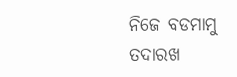ନିଜେ ବଡମାମୁ ତଦାରଖ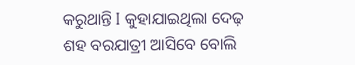କରୁଥାନ୍ତି I କୁହାଯାଇଥିଲା ଦେଢ଼ ଶହ ବରଯାତ୍ରୀ ଆସିବେ ବୋଲି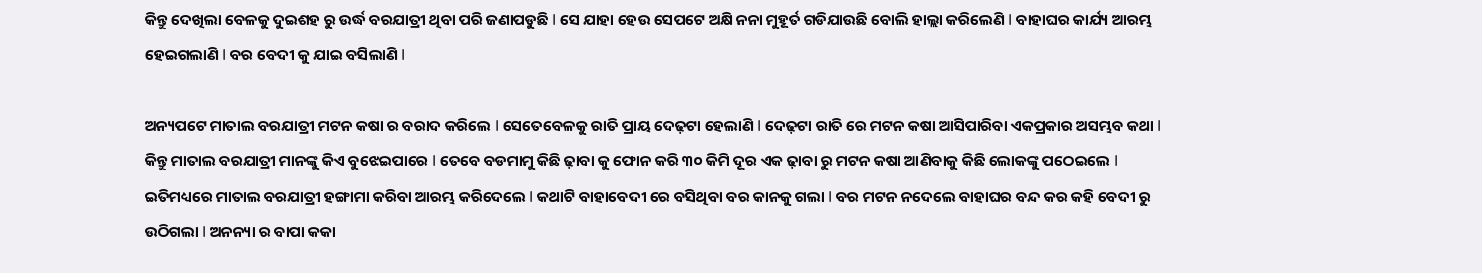କିନ୍ତୁ ଦେଖିଲା ବେଳକୁ ଦୁଇଶହ ରୁ ଉର୍ଦ୍ଧ ବରଯାତ୍ରୀ ଥିବା ପରି ଜଣାପଡୁଛି I ସେ ଯାହା ହେଉ ସେପଟେ ଅକ୍ଷି ନନା ମୁହୂର୍ତ ଗଡିଯାଉଛି ବୋଲି ହାଲ୍ଲା କରିଲେଣି I ବାହାଘର କାର୍ଯ୍ୟ ଆରମ୍ଭ ହେଇଗଲାଣି I ବର ବେଦୀ କୁ ଯାଇ ବସିଲାଣି I

ଅନ୍ୟପଟେ ମାତାଲ ବରଯାତ୍ରୀ ମଟନ କଷା ର ବରାଦ କରିଲେ I ସେତେବେଳକୁ ରାତି ପ୍ରାୟ ଦେଢ଼ଟା ହେଲାଣି I ଦେଢ଼ଟା ରାତି ରେ ମଟନ କଷା ଆସିପାରିବା ଏକପ୍ରକାର ଅସମ୍ଭବ କଥା I କିନ୍ତୁ ମାତାଲ ବରଯାତ୍ରୀ ମାନଙ୍କୁ କିଏ ବୁଝେଇପାରେ I ତେବେ ବଡମାମୁ କିଛି ଢ଼ାବା କୁ ଫୋନ କରି ୩୦ କିମି ଦୂର ଏକ ଢ଼ାବା ରୁ ମଟନ କଷା ଆଣିବାକୁ କିଛି ଲୋକଙ୍କୁ ପଠେଇଲେ I ଇତିମଧ୍ୟରେ ମାତାଲ ବରଯାତ୍ରୀ ହଙ୍ଗାମା କରିବା ଆରମ୍ଭ କରିଦେଲେ I କଥାଟି ବାହାବେଦୀ ରେ ବସିଥିବା ବର କାନକୁ ଗଲା I ବର ମଟନ ନଦେଲେ ବାହାଘର ବନ୍ଦ କର କହି ବେଦୀ ରୁ ଉଠିଗଲା I ଅନନ୍ୟା ର ବାପା କକା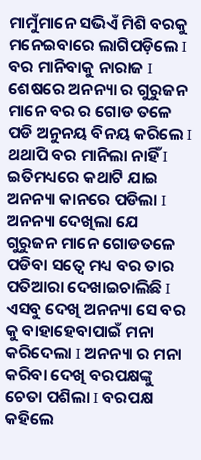ମାମୁଁମାନେ ସଭିଏଁ ମିଶି ବରକୁ ମନେଇବାରେ ଲାଗିପଡ଼ିଲେ I ବର ମାନିବାକୁ ନାରାଜ I ଶେଷରେ ଅନନ୍ୟା ର ଗୁରୁଜନ ମାନେ ବର ର ଗୋଡ ତଳେ ପଡି ଅନୁନୟ ବିନୟ କରିଲେ I ଥଥାପି ବର ମାନିଲା ନାହିଁ I ଇତିମଧ୍ୟରେ କଥାଟି ଯାଇ ଅନନ୍ୟା କାନରେ ପଡିଲା I ଅନନ୍ୟା ଦେଖିଲା ଯେ ଗୁରୁଜନ ମାନେ ଗୋଡତଳେ ପଡିବା ସତ୍ୱେ ମଧ୍ୟ ବର ତାର ପତିଆରା ଦେଖାଇଚାଲିଛି I ଏସବୁ ଦେଖି ଅନନ୍ୟା ସେ ବର କୁ ବାହାହେବାପାଇଁ ମନା କରିଦେଲା I ଅନନ୍ୟା ର ମନା କରିବା ଦେଖି ବରପକ୍ଷଙ୍କୁ ଚେତା ପଶିଲା I ବରପକ୍ଷ କହିଲେ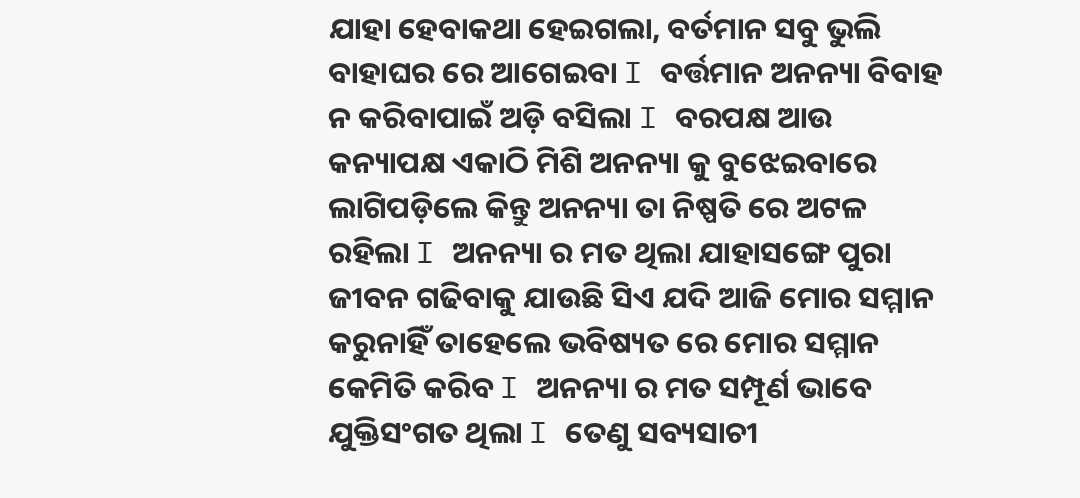ଯାହା ହେବାକଥା ହେଇଗଲା, ବର୍ତମାନ ସବୁ ଭୁଲି ବାହାଘର ରେ ଆଗେଇବା I ବର୍ତ୍ତମାନ ଅନନ୍ୟା ବିବାହ ନ କରିବାପାଇଁ ଅଡ଼ି ବସିଲା I ବରପକ୍ଷ ଆଉ କନ୍ୟାପକ୍ଷ ଏକାଠି ମିଶି ଅନନ୍ୟା କୁ ବୁଝେଇବାରେ ଲାଗିପଡ଼ିଲେ କିନ୍ତୁ ଅନନ୍ୟା ତା ନିଷ୍ପତି ରେ ଅଟଳ ରହିଲା I ଅନନ୍ୟା ର ମତ ଥିଲା ଯାହାସଙ୍ଗେ ପୁରା ଜୀବନ ଗଢିବାକୁ ଯାଉଛି ସିଏ ଯଦି ଆଜି ମୋର ସମ୍ମାନ କରୁନାହିଁ ତାହେଲେ ଭବିଷ୍ୟତ ରେ ମୋର ସମ୍ମାନ କେମିତି କରିବ I ଅନନ୍ୟା ର ମତ ସମ୍ପୂର୍ଣ ଭାବେ ଯୁକ୍ତିସଂଗତ ଥିଲା I ତେଣୁ ସବ୍ୟସାଚୀ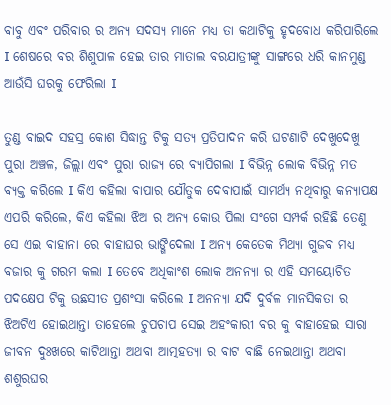ବାବୁ ଏବଂ ପରିବାର ର ଅନ୍ୟ ସଦସ୍ୟ ମାନେ ମଧ୍ୟ ତା କଥାଟିକୁ ହୃଦବୋଧ କରିପାରିଲେ I ଶେଷରେ ବର ଶିଶୁପାଳ ହେଇ ତାର ମାତାଲ ବରଯାତ୍ରୀଙ୍କୁ ସାଙ୍ଗରେ ଧରି କାନମୁଣ୍ଡ ଆଉଁସି ଘରକୁ ଫେରିଲା I

ତୁଣ୍ଡ ବାଇଦ ସହସ୍ର କୋଶ ସିଦ୍ଧାନ୍ତ ଟିକୁ ସତ୍ୟ ପ୍ରତିପାଦନ କରି ଘଟଣାଟି ଦେଖୁଦେଖୁ ପୁରା ଅଞ୍ଚଳ, ଜିଲ୍ଲା ଏବଂ ପୁରା ରାଜ୍ୟ ରେ ବ୍ୟାପିଗଲା I ବିଭିନ୍ନ ଲୋକ ବିଭିନ୍ନ ମତ ବ୍ୟକ୍ତ କରିଲେ I କିଏ କହିଲା ବାପାର ଯୌତୁକ ଦେବାପାଇଁ ସାମର୍ଥ୍ୟ ନଥିବାରୁ କନ୍ୟାପକ୍ଷ ଏପରି କରିଲେ, କିଏ କହିଲା ଝିଅ ର ଅନ୍ୟ କୋଉ ପିଲା ସଂଗେ ସମ୍ପର୍କ ରହିଛି ତେଣୁ ସେ ଏଇ ବାହାନା ରେ ବାହାଘର ଭାଙ୍ଗିଦେଲା I ଅନ୍ୟ କେତେକ ମିଥ୍ୟା ଗୁଜବ ମଧ୍ୟ ବଜାର କୁ ଗରମ କଲା I ତେବେ ଅଧିକାଂଶ ଲୋକ ଅନନ୍ୟା ର ଏହି ସମୟୋଚିତ ପଦକ୍ଷେପ ଟିକୁ ଉଛସୀତ ପ୍ରଶଂସା କରିଲେ I ଅନନ୍ୟା ଯଦି ଦୁର୍ବଳ ମାନସିକତା ର ଝିଅଟିଏ ହୋଇଥାନ୍ତା ତାହେଲେ ଚୁପଚାପ ସେଇ ଅହଂକାରୀ ବର କୁ ବାହାହେଇ ସାରା ଜୀବନ ଦୁଃଖରେ କାଟିଥାନ୍ତା ଅଥବା ଆତ୍ମହତ୍ୟା ର ବାଟ ବାଛି ନେଇଥାନ୍ତା ଅଥବା ଶଶୁରଘର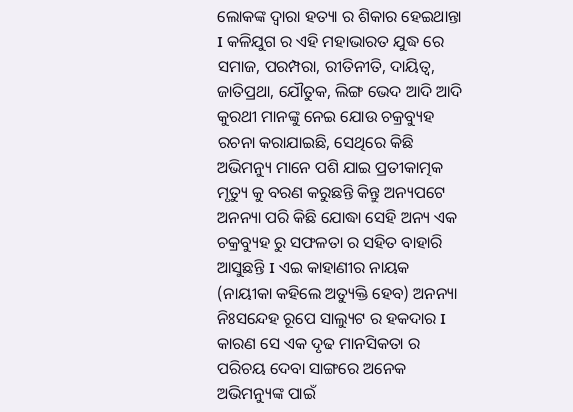ଲୋକଙ୍କ ଦ୍ୱାରା ହତ୍ୟା ର ଶିକାର ହେଇଥାନ୍ତା I କଳିଯୁଗ ର ଏହି ମହାଭାରତ ଯୁଦ୍ଧ ରେ ସମାଜ, ପରମ୍ପରା, ରୀତିନୀତି, ଦାୟିତ୍ୱ, ଜାତିପ୍ରଥା, ଯୌତୁକ, ଲିଙ୍ଗ ଭେଦ ଆଦି ଆଦି କୁରଥୀ ମାନଙ୍କୁ ନେଇ ଯୋଉ ଚକ୍ରବ୍ୟୁହ ରଚନା କରାଯାଇଛି, ସେଥିରେ କିଛି ଅଭିମନ୍ୟୁ ମାନେ ପଶି ଯାଇ ପ୍ରତୀକାତ୍ମକ ମୃତ୍ୟୁ କୁ ବରଣ କରୁଛନ୍ତି କିନ୍ତୁ ଅନ୍ୟପଟେ ଅନନ୍ୟା ପରି କିଛି ଯୋଦ୍ଧା ସେହି ଅନ୍ୟ ଏକ ଚକ୍ରବ୍ୟୁହ ରୁ ସଫଳତା ର ସହିତ ବାହାରି ଆସୁଛନ୍ତି I ଏଇ କାହାଣୀର ନାୟକ (ନାୟୀକା କହିଲେ ଅତ୍ୟୁକ୍ତି ହେବ) ଅନନ୍ୟା ନିଃସନ୍ଦେହ ରୂପେ ସାଲ୍ୟୁଟ ର ହକଦାର I କାରଣ ସେ ଏକ ଦୃଢ ମାନସିକତା ର ପରିଚୟ ଦେବା ସାଙ୍ଗରେ ଅନେକ ଅଭିମନ୍ୟୁଙ୍କ ପାଇଁ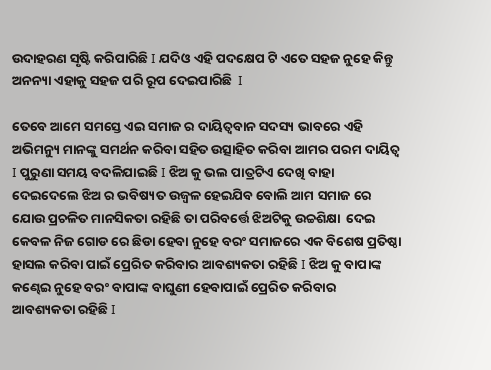ଉଦାହରଣ ସୃଷ୍ଟି କରିପାରିଛି I ଯଦିଓ ଏହି ପଦକ୍ଷେପ ଟି ଏତେ ସହଜ ନୁହେ କିନ୍ତୁ ଅନନ୍ୟା ଏହାକୁ ସହଜ ପରି ରୂପ ଦେଇପାରିଛି  I

ତେବେ ଆମେ ସମସ୍ତେ ଏଇ ସମାଜ ର ଦାୟିତ୍ୱବାନ ସଦସ୍ୟ ଭାବରେ ଏହି ଅଭିମନ୍ୟୁ ମାନଙ୍କୁ ସମର୍ଥନ କରିବା ସହିତ ଉତ୍ସାହିତ କରିବା ଆମର ପରମ ଦାୟିତ୍ୱ I ପୁରୁଣା ସମୟ ବଦଳିଯାଇଛି I ଝିଅ କୁ ଭଲ ପାତ୍ରଟିଏ ଦେଖି ବାହା ଦେଇଦେଲେ ଝିଅ ର ଭବିଷ୍ୟତ ଉଜ୍ବଳ ହେଇଯିବ ବୋଲି ଆମ ସମାଜ ରେ ଯୋଉ ପ୍ରଚଳିତ ମାନସିକତା ରହିଛି ତା ପରିବର୍ତ୍ତେ ଝିଅଟିକୁ ଉଚ୍ଚଶିକ୍ଷା  ଦେଇ କେବଳ ନିଜ ଗୋଡ ରେ ଛିଡା ହେବା ନୁହେ ବରଂ ସମାଜରେ ଏକ ବିଶେଷ ପ୍ରତିଷ୍ଠା ହାସଲ କରିବା ପାଇଁ ପ୍ରେରିତ କରିବାର ଆବଶ୍ୟକତା ରହିଛି I ଝିଅ କୁ ବାପାଙ୍କ କଣ୍ଢେଇ ନୁହେ ବରଂ ବାପାଙ୍କ ବାଘୁଣୀ ହେବାପାଇଁ ପ୍ରେରିତ କରିବାର ଆବଶ୍ୟକତା ରହିଛି I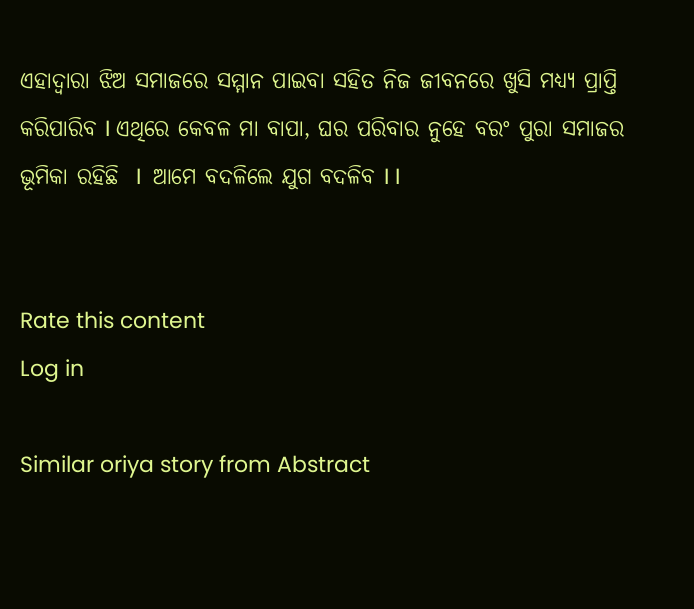ଏହାଦ୍ୱାରା ଝିଅ ସମାଜରେ ସମ୍ମାନ ପାଇବା ସହିତ ନିଜ ଜୀବନରେ ଖୁସି ମଧ୍ୟ୍ୟ ପ୍ରାପ୍ତି କରିପାରିବ I ଏଥିରେ କେବଳ ମା ବାପା, ଘର ପରିବାର ନୁହେ ବରଂ ପୁରା ସମାଜର ଭୂମିକା ରହିଛି  I  ଆମେ ବଦଳିଲେ ଯୁଗ ବଦଳିବ I I


Rate this content
Log in

Similar oriya story from Abstract